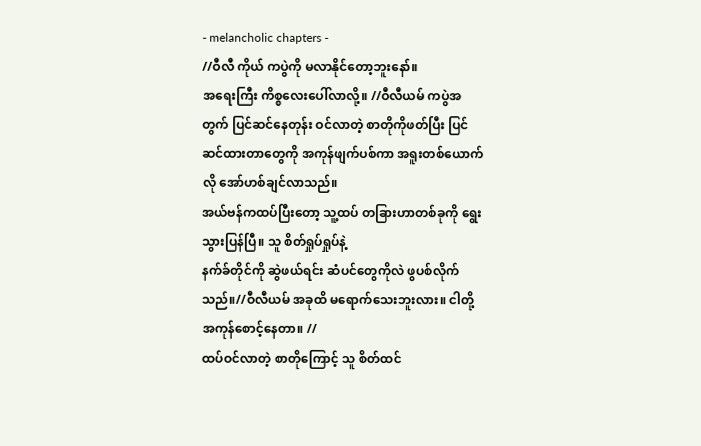- melancholic chapters -
//ဝီလီ ကိုယ် ကပွဲကို မလာနိုင်တော့ဘူးနော်။
အရေးကြီး ကိစ္စလေးပေါ်လာလို့။ //ဝီလီယမ် ကပွဲအတွက် ပြင်ဆင်နေတုန်း ဝင်လာတဲ့ စာတိုကိုဖတ်ပြီး ပြင်ဆင်ထားတာတွေကို အကုန်ဖျက်ပစ်ကာ အရူးတစ်ယောက်လို အော်ဟစ်ချင်လာသည်။
အယ်ဗန်ကထပ်ပြီးတော့ သူ့ထပ် တခြားဟာတစ်ခုကို ရွေးသွားပြန်ပြီ။ သူ စိတ်ရှုပ်ရှုပ်နဲ့
နက်ခ်တိုင်ကို ဆွဲဖယ်ရင်း ဆံပင်တွေကိုလဲ ဖွပစ်လိုက်သည်။//ဝီလီယမ် အခုထိ မရောက်သေးဘူးလား။ ငါတို့ အကုန်စောင့်နေတာ။ //
ထပ်ဝင်လာတဲ့ စာတိုကြောင့် သူ စိတ်ထင်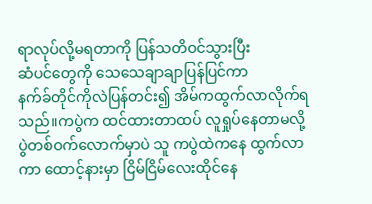ရာလုပ်လို့မရတာကို ပြန်သတိဝင်သွားပြီး
ဆံပင်တွေကို သေသေချာချာပြန်ပြင်ကာ
နက်ခ်တိုင်ကိုလဲပြန်တင်း၍ အိမ်ကထွက်လာလိုက်ရသည်။ကပွဲက ထင်ထားတာထပ် လူရှုပ်နေတာမလို့
ပွဲတစ်ဝက်လောက်မှာပဲ သူ ကပွဲထဲကနေ ထွက်လာကာ ထောင့်နားမှာ ငြိမ်ငြိမ်လေးထိုင်နေ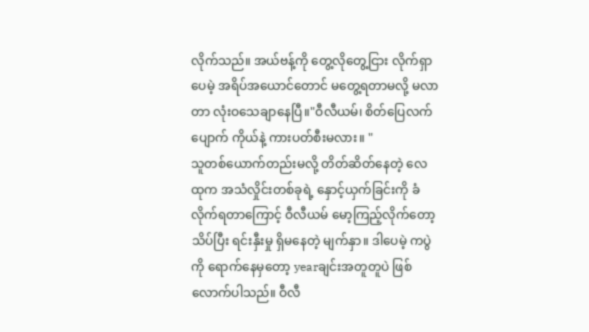လိုက်သည်။ အယ်ဗန့်ကို တွေ့လိုတွေ့ငြား လိုက်ရှာပေမဲ့ အရိပ်အယောင်တောင် မတွေ့ရတာမလို့ မလာတာ လုံးဝသေချာနေပြီ။"ဝီလီယမ်၊ စိတ်ပြေလက်ပျောက် ကိုယ်နဲ့ ကားပတ်စီးမလား။ "
သူတစ်ယောက်တည်းမလို့ တိတ်ဆိတ်နေတဲ့ လေထုက အသံလှိုင်းတစ်ခုရဲ့ နှောင့်ယှက်ခြင်းကို ခံလိုက်ရတာကြောင့် ဝီလီယမ် မော့ကြည့်လိုက်တော့ သိပ်ပြီး ရင်းနှီးမှု ရှိမနေတဲ့ မျက်နှာ။ ဒါပေမဲ့ ကပွဲကို ရောက်နေမှတော့ yearချင်းအတူတူပဲ ဖြစ်လောက်ပါသည်။ ဝီလီ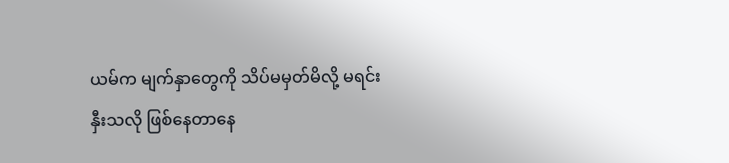ယမ်က မျက်နှာတွေကို သိပ်မမှတ်မိလို့ မရင်းနှီးသလို ဖြစ်နေတာနေ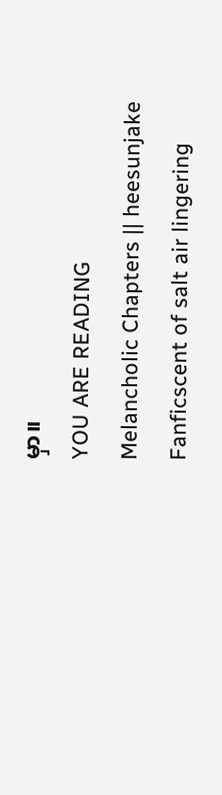မှာ။
YOU ARE READING
Melancholic Chapters || heesunjake
Fanficscent of salt air lingering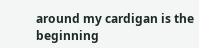around my cardigan is the beginning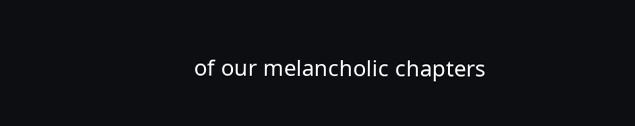of our melancholic chapters